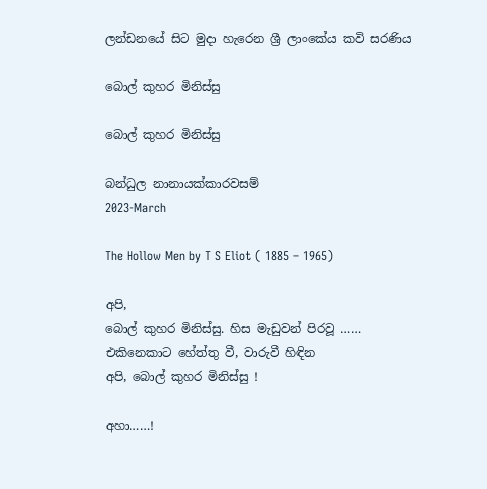ලන්ඩනයේ සිට මුදා හැරෙන ශ්‍රී ලාංකේය කවි සරණිය

බොල් කුහර මිනිස්සු

බොල් කුහර මිනිස්සු

බන්ධුල නානායක්කාරවසම්
2023-March

The Hollow Men by T S Eliot ( 1885 – 1965)

අපි,
බොල් කුහර මිනිස්සු. හිස මැඩුවන් පිරවූ ……
එකිනෙකාට හේත්තු වී, වාරුවී හිඳින
අපි, බොල් කුහර මිනිස්සු !

අහා……!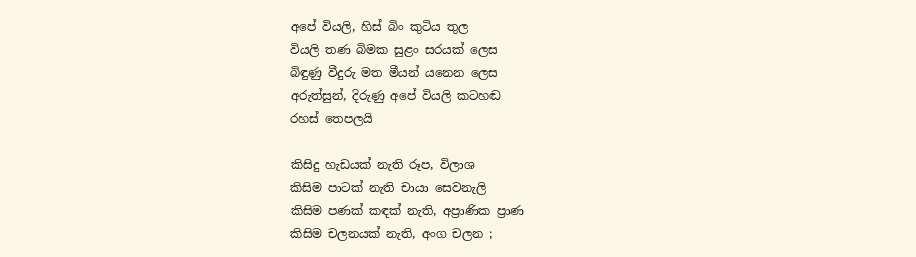අපේ වියලි, හිස් බිං කුටිය තුල
වියලි තණ බිමක සුළං සරයක් ලෙස
බිඳුණු වීදුරු මත මීයන් යනෙන ලෙස
අරුත්සුන්, දිරුණු අපේ වියලි කටහඬ
රහස් තෙපලයි

කිසිදු හැඩයක් නැති රූප, විලාශ
කිසිම පාටක් නැති චායා සෙවනැලි
කිසිම පණක් කඳක් නැති, අප්‍රාණික ප්‍රාණ
කිසිම චලනයක් නැති, අංග චලන ;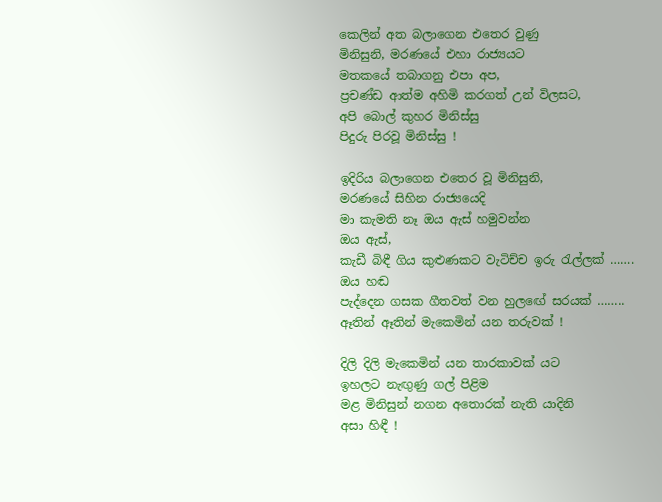කෙලින් අත බලාගෙන එතෙර වුණු
මිනිසුනි, මරණයේ එහා රාජ්‍යයට
මතකයේ තබාගනු එපා අප,
ප්‍රචණ්ඩ ආත්ම අහිමි කරගත් උන් විලසට,
අපි බොල් කුහර මිනිස්සු
පිදුරු පිරවූ මිනිස්සු !

ඉදිරිය බලාගෙන එතෙර වූ මිනිසුනි,
මරණයේ සිහින රාජ්‍යයෙදි
මා කැමති නෑ ඔය ඇස් හමුවන්න
ඔය ඇස්,
කැඩී බිඳී ගිය කුළුණකට වැටිච්ච ඉරු රැල්ලක් …….
ඔය හඬ
පැද්දෙන ගසක ගීතවත් වන හුලඟේ සරයක් ……..
ඈතින් ඈතින් මැකෙමින් යන තරුවක් !

දිලි දිලි මැකෙමින් යන තාරකාවක් යට
ඉහලට නැඟුණු ගල් පිළිම
මළ මිනිසුන් නගන අතොරක් නැති යාදිනි
අසා හිඳී !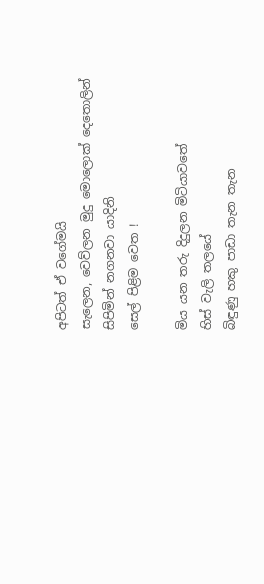අපිටත් ඒ වගේමයි
සැලෙන, වෙව්ලන මුදු මොලොක් දෙතොලින්
සිපිමින් නගනවා යාදිනි
සෙල් පිළිම වෙත !

මිය යන තරු දිදුලන මිටියාවතේ
හිස් වැලි තලයේ
බිඳුණු හකු පාඩා තැන තැන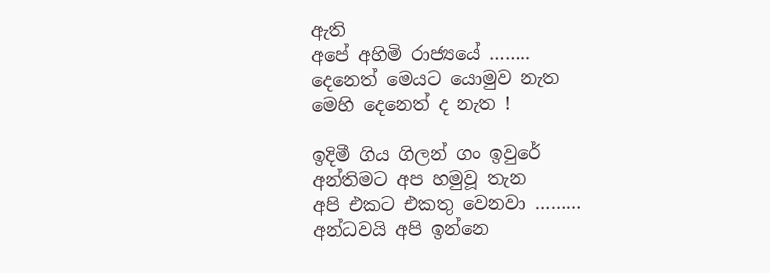ඇති
අපේ අහිමි රාජ්‍යයේ ……..
දෙනෙත් මෙයට යොමුව නැත
මෙහි දෙනෙත් ද නැත !

ඉදිමී ගිය ගිලන් ගං ඉවුරේ
අන්තිමට අප හමුවූ තැන
අපි එකට එකතු වෙනවා ………
අන්ධවයි අපි ඉන්නෙ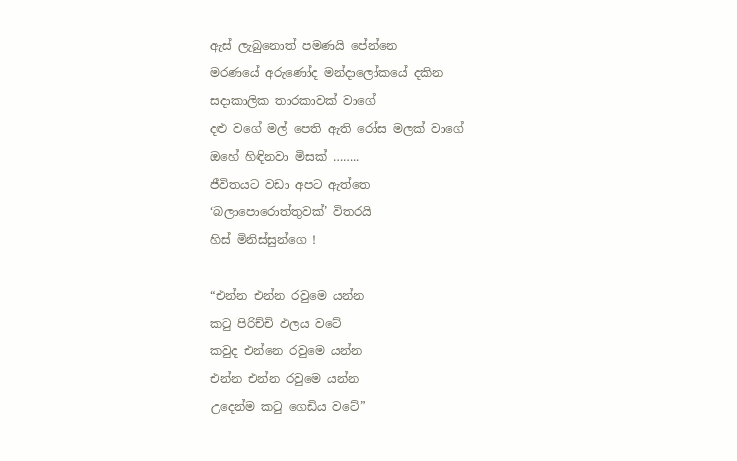ඇස් ලැබුනොත් පමණයි පේන්නෙ
මරණයේ අරුණෝද මන්දාලෝකයේ දකින
සදාකාලික තාරකාවක් වාගේ
දළු වගේ මල් පෙති ඇති රෝස මලක් වාගේ
ඔහේ හිඳිනවා මිසක් ……..
ජීවිතයට වඩා අපට ඇත්තෙ
‘බලාපොරොත්තුවක්’ විතරයි
හිස් මිනිස්සුන්ගෙ !

“එන්න එන්න රවුමෙ යන්න
කටු පිරිච්චි ඵලය වටේ
කවුද එන්නෙ රවුමෙ යන්න
එන්න එන්න රවුමෙ යන්න
උදෙන්ම කටු ගෙඩිය වටේ”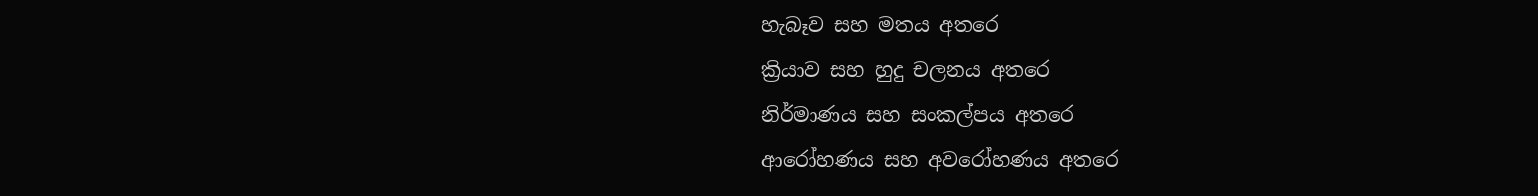හැබෑව සහ මතය අතරෙ
ක්‍රියාව සහ හුදු චලනය අතරෙ
නිර්මාණය සහ සංකල්පය අතරෙ
ආරෝහණය සහ අවරෝහණය අතරෙ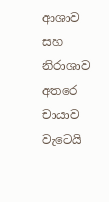ආශාව සහ නිරාශාව අතරෙ
චායාව වැටෙයි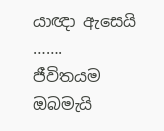යාඥා ඇසෙයි …….
ජීවිතයම ඔබමැයි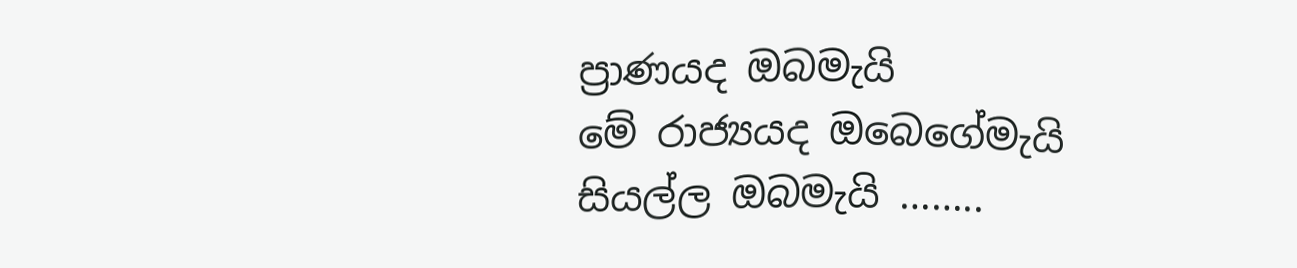ප්‍රාණයද ඔබමැයි
මේ රාජ්‍යයද ඔබෙගේමැයි
සියල්ල ඔබමැයි ……..